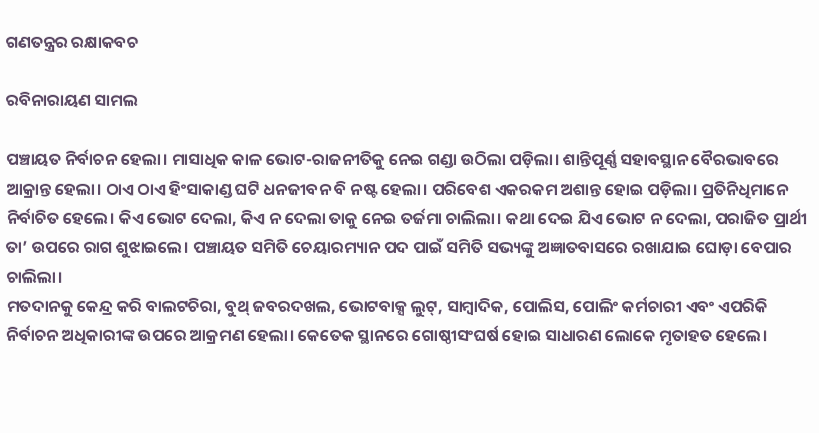ଗଣତନ୍ତ୍ରର ରକ୍ଷାକବଚ

ରବିନାରାୟଣ ସାମଲ

ପଞ୍ଚାୟତ ନିର୍ବାଚନ ହେଲା। ମାସାଧିକ କାଳ ଭୋଟ-ରାଜନୀତିକୁ ନେଇ ଗଣ୍ଡା ଉଠିଲା ପଡ଼ିଲା। ଶାନ୍ତିପୂର୍ଣ୍ଣ ସହାବସ୍ଥାନ ବୈରଭାବରେ ଆକ୍ରାନ୍ତ ହେଲା। ଠାଏ ଠାଏ ହିଂସାକାଣ୍ଡ ଘଟି ଧନଜୀବନ ବି ନଷ୍ଟ ହେଲା। ପରିବେଶ ଏକରକମ ଅଶାନ୍ତ ହୋଇ ପଡ଼ିଲା। ପ୍ରତିନିଧିମାନେ ନିର୍ବାଚିତ ହେଲେ। କିଏ ଭୋଟ ଦେଲା, କିଏ ନ ଦେଲା ତାକୁ ନେଇ ତର୍ଜମା ଚାଲିଲା। କଥା ଦେଇ ଯିଏ ଭୋଟ ନ ଦେଲା, ପରାଜିତ ପ୍ରାର୍ଥୀ ତା’ ଉପରେ ରାଗ ଶୁଝାଇଲେ। ପଞ୍ଚାୟତ ସମିତି ଚେୟାରମ୍ୟାନ ପଦ ପାଇଁ ସମିତି ସଭ୍ୟଙ୍କୁ ଅଜ୍ଞାତବାସରେ ରଖାଯାଇ ଘୋଡ଼ା ବେପାର ଚାଲିଲା।
ମତଦାନକୁ କେନ୍ଦ୍ର କରି ବାଲଟଚିରା, ବୁଥ୍‌ ଜବରଦଖଲ, ଭୋଟବାକ୍ସ ଲୁଟ୍‌, ସାମ୍ବାଦିକ, ପୋଲିସ, ପୋଲିଂ କର୍ମଚାରୀ ଏବଂ ଏପରିକି ନିର୍ବାଚନ ଅଧିକାରୀଙ୍କ ଉପରେ ଆକ୍ରମଣ ହେଲା। କେତେକ ସ୍ଥାନରେ ଗୋଷ୍ଠୀସଂଘର୍ଷ ହୋଇ ସାଧାରଣ ଲୋକେ ମୃତାହତ ହେଲେ।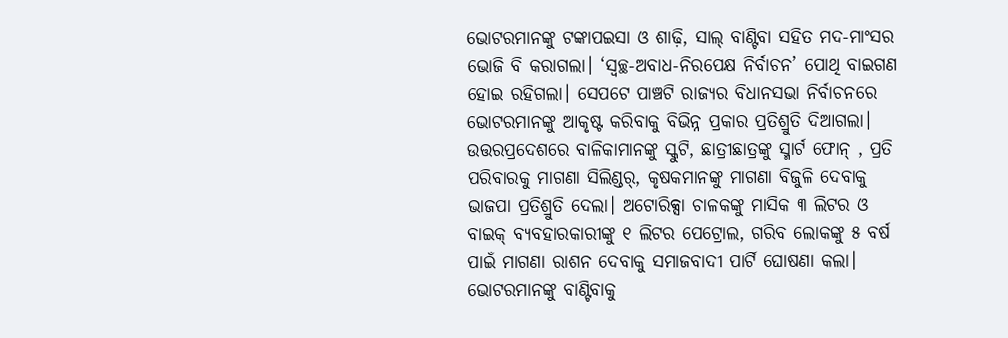ଭୋଟରମାନଙ୍କୁ ଟଙ୍କାପଇସା ଓ ଶାଢ଼ି, ସାଲ୍‌ ବାଣ୍ଟିବା ସହିତ ମଦ-ମାଂସର ଭୋଜି ବି କରାଗଲା। ‘ସ୍ବଚ୍ଛ-ଅବାଧ-ନିରପେକ୍ଷ ନିର୍ବାଚନ’ ପୋଥି ବାଇଗଣ ହୋଇ ରହିଗଲା। ସେପଟେ ପାଞ୍ଚଟି ରାଜ୍ୟର ବିଧାନସଭା ନିର୍ବାଚନରେ ଭୋଟରମାନଙ୍କୁ ଆକୃଷ୍ଟ କରିବାକୁ ବିଭିନ୍ନ ପ୍ରକାର ପ୍ରତିଶ୍ରୁତି ଦିଆଗଲା। ଉତ୍ତରପ୍ରଦେଶରେ ବାଳିକାମାନଙ୍କୁ ସ୍କୁଟି, ଛାତ୍ରୀଛାତ୍ରଙ୍କୁ ସ୍ମାର୍ଟ ଫୋନ୍‌ , ପ୍ରତି ପରିବାରକୁ ମାଗଣା ସିଲିଣ୍ଡର୍‌, କୃଷକମାନଙ୍କୁ ମାଗଣା ବିଜୁଳି ଦେବାକୁ ଭାଜପା ପ୍ରତିଶ୍ରୁତି ଦେଲା। ଅଟୋରିକ୍ସା ଚାଳକଙ୍କୁ ମାସିକ ୩ ଲିଟର ଓ ବାଇକ୍‌ ବ୍ୟବହାରକାରୀଙ୍କୁ ୧ ଲିଟର ପେଟ୍ରୋଲ, ଗରିବ ଲୋକଙ୍କୁ ୫ ବର୍ଷ ପାଇଁ ମାଗଣା ରାଶନ ଦେବାକୁ ସମାଜବାଦୀ ପାର୍ଟି ଘୋଷଣା କଲା। ଭୋଟରମାନଙ୍କୁ ବାଣ୍ଟିବାକୁ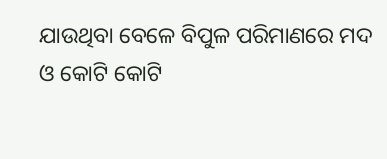ଯାଉଥିବା ବେଳେ ବିପୁଳ ପରିମାଣରେ ମଦ ଓ କୋଟି କୋଟି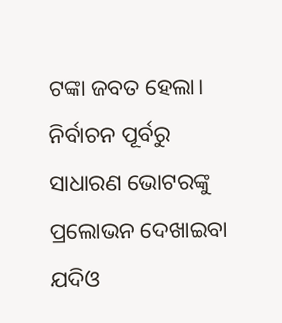ଟଙ୍କା ଜବତ ହେଲା।
ନିର୍ବାଚନ ପୂର୍ବରୁ ସାଧାରଣ ଭୋଟରଙ୍କୁ ପ୍ରଲୋଭନ ଦେଖାଇବା ଯଦିଓ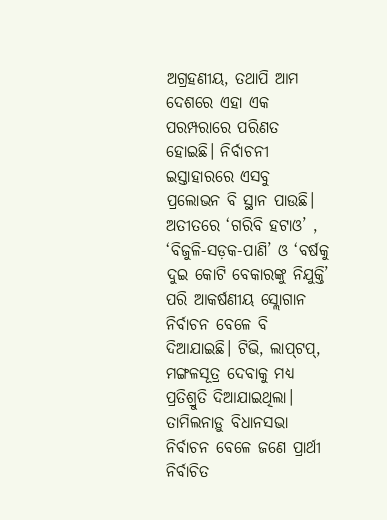ଅଗ୍ରହଣୀୟ, ତଥାପି ଆମ ଦେଶରେ ଏହା ଏକ ପରମ୍ପରାରେ ପରିଣତ ହୋଇଛି। ନିର୍ବାଚନୀ ଇସ୍ତାହାରରେ ଏସବୁ ପ୍ରଲୋଭନ ବି ସ୍ଥାନ ପାଉଛି। ଅତୀତରେ ‘ଗରିବି ହଟାଓ’ , ‘ବିଜୁଳି-ସଡ଼କ-ପାଣି’ ଓ ‘ବର୍ଷକୁ ଦୁଇ କୋଟି ବେକାରଙ୍କୁ ନିଯୁକ୍ତି’ ପରି ଆକର୍ଷଣୀୟ ସ୍ଲୋଗାନ ନିର୍ବାଚନ ବେଳେ ବି ଦିଆଯାଇଛି। ଟିଭି, ଲାପ୍‌ଟପ୍‌, ମଙ୍ଗଳସୂତ୍ର ଦେବାକୁ ମଧ୍ୟ ପ୍ରତିଶ୍ରୁତି ଦିଆଯାଇଥିଲା। ତାମିଲନାଡ଼ୁ ବିଧାନସଭା ନିର୍ବାଚନ ବେଳେ ଜଣେ ପ୍ରାର୍ଥୀ ନିର୍ବାଚିତ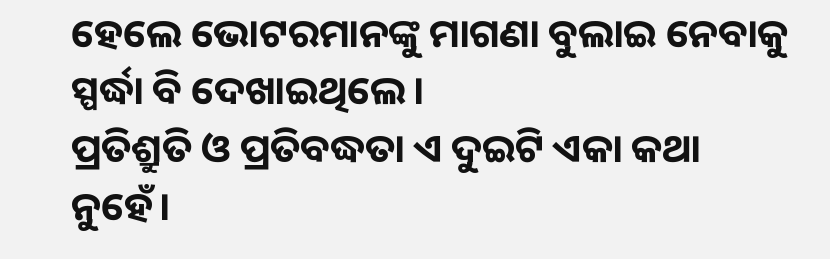ହେଲେ ଭୋଟରମାନଙ୍କୁ ମାଗଣା ବୁଲାଇ ନେବାକୁ ସ୍ପର୍ଦ୍ଧା ବି ଦେଖାଇଥିଲେ।
ପ୍ରତିଶ୍ରୁତି ଓ ପ୍ରତିବଦ୍ଧତା ଏ ଦୁଇଟି ଏକା କଥା ନୁହେଁ।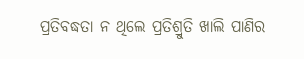ପ୍ରତିବଦ୍ଧତା ନ ଥିଲେ ପ୍ରତିଶ୍ରୁତି ଖାଲି ପାଣିର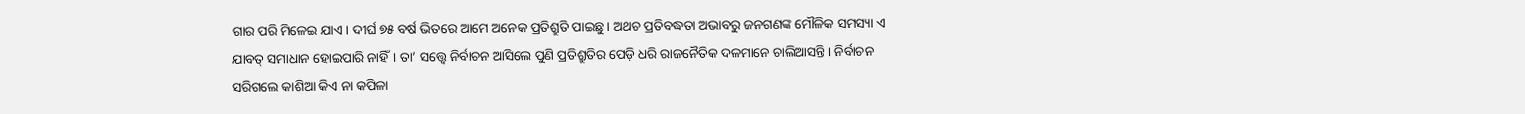ଗାର ପରି ମିଳେଇ ଯାଏ। ଦୀର୍ଘ ୭୫ ବର୍ଷ ଭିତରେ ଆମେ ଅନେକ ପ୍ରତିଶ୍ରୁତି ପାଇଛୁ। ଅଥଚ ପ୍ରତିବଦ୍ଧତା ଅଭାବରୁ ଜନଗଣଙ୍କ ମୌଳିକ ସମସ୍ୟା ଏ ଯାବତ୍‌ ସମାଧାନ ହୋଇପାରି ନାହିଁ। ତା’ ସତ୍ତ୍ୱେ ନିର୍ବାଚନ ଆସିଲେ ପୁଣି ପ୍ରତିଶ୍ରୁତିର ପେଡ଼ି ଧରି ରାଜନୈତିକ ଦଳମାନେ ଚାଲିଆସନ୍ତି। ନିର୍ବାଚନ ସରିଗଲେ କାଶିଆ କିଏ ନା କପିଳା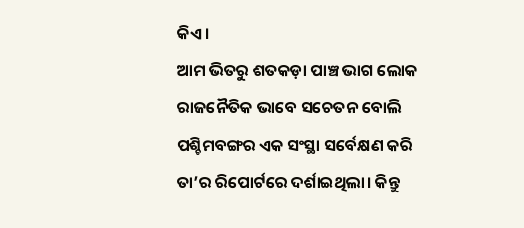କିଏ।
ଆମ ଭିତରୁ ଶତକଡ଼ା ପାଞ୍ଚ ଭାଗ ଲୋକ ରାଜନୈତିକ ଭାବେ ସଚେତନ ବୋଲି ପଶ୍ଚିମବଙ୍ଗର ଏକ ସଂସ୍ଥା ସର୍ବେକ୍ଷଣ କରି ତା’ର ରିପୋର୍ଟରେ ଦର୍ଶାଇଥିଲା। କିନ୍ତୁ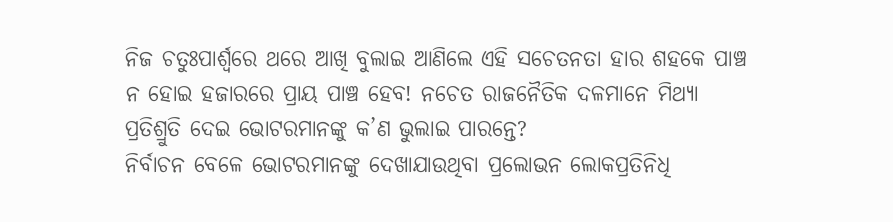ନିଜ ଚତୁଃପାର୍ଶ୍ୱରେ ଥରେ ଆଖି ବୁଲାଇ ଆଣିଲେ ଏହି ସଚେତନତା ହାର ଶହକେ ପାଞ୍ଚ ନ ହୋଇ ହଜାରରେ ପ୍ରାୟ ପାଞ୍ଚ ହେବ! ନଚେତ ରାଜନୈତିକ ଦଳମାନେ ମିଥ୍ୟା ପ୍ରତିଶ୍ରୁତି ଦେଇ ଭୋଟରମାନଙ୍କୁ କ’ଣ ଭୁଲାଇ ପାରନ୍ତେ?
ନିର୍ବାଚନ ବେଳେ ଭୋଟରମାନଙ୍କୁ ଦେଖାଯାଉଥିବା ପ୍ରଲୋଭନ ଲୋକପ୍ରତିନିଧି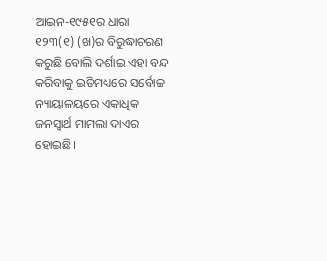ଆଇନ-୧୯୫୧ର ଧାରା ୧୨୩(୧) (ଖ)ର ବିରୁଦ୍ଧାଚରଣ କରୁଛି ବୋଲି ଦର୍ଶାଇ ଏହା ବନ୍ଦ କରିବାକୁ ଇତିମଧ୍ୟରେ ସର୍ବୋଚ୍ଚ ନ୍ୟାୟାଳୟରେ ଏକାଧିକ ଜନସ୍ବାର୍ଥ ମାମଲା ଦାଏର ହୋଇଛି।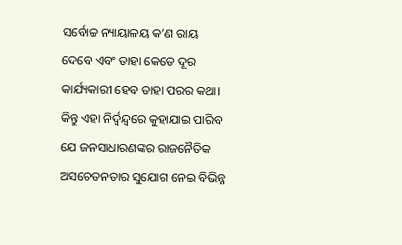ସର୍ବୋଚ୍ଚ ନ୍ୟାୟାଳୟ କ’ଣ ରାୟ ଦେବେ ଏବଂ ତାହା କେତେ ଦୂର କାର୍ଯ୍ୟକାରୀ ହେବ ତାହା ପରର କଥା। କିନ୍ତୁ ଏହା ନିର୍ଦ୍ୱନ୍ଦ୍ୱରେ କୁହାଯାଇ ପାରିବ ଯେ ଜନସାଧାରଣଙ୍କର ରାଜନୈତିକ ଅସଚେତନତାର ସୁଯୋଗ ନେଇ ବିଭିନ୍ନ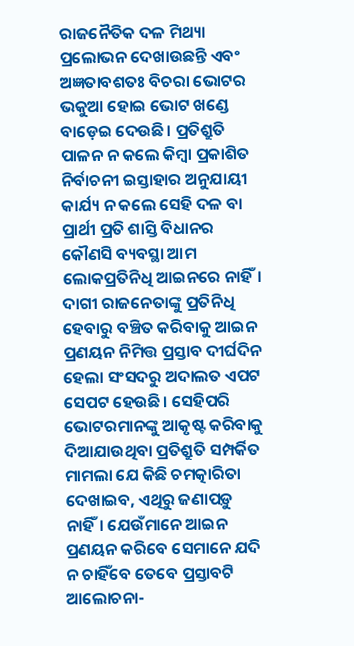ରାଜନୈତିକ ଦଳ ମିଥ୍ୟା ପ୍ରଲୋଭନ ଦେଖାଉଛନ୍ତି ଏବଂ ଅଜ୍ଞତାବଶତଃ ବିଚରା ଭୋଟର ଭକୁଆ ହୋଇ ଭୋଟ ଖଣ୍ଡେ ବାଡ଼େଇ ଦେଉଛି। ପ୍ରତିଶ୍ରୁତି ପାଳନ ନ କଲେ କିମ୍ବା ପ୍ରକାଶିତ ନିର୍ବାଚନୀ ଇସ୍ତାହାର ଅନୁଯାୟୀ କାର୍ଯ୍ୟ ନ କଲେ ସେହି ଦଳ ବା ପ୍ରାର୍ଥୀ ପ୍ରତି ଶାସ୍ତି ବିଧାନର କୌଣସି ବ୍ୟବସ୍ଥା ଆମ ଲୋକପ୍ରତିନିଧି ଆଇନରେ ନାହିଁ। ଦାଗୀ ରାଜନେତାଙ୍କୁ ପ୍ରତିନିଧି ହେବାରୁ ବଞ୍ଚିତ କରିବାକୁ ଆଇନ ପ୍ରଣୟନ ନିମିତ୍ତ ପ୍ରସ୍ତାବ ଦୀର୍ଘଦିନ ହେଲା ସଂସଦରୁ ଅଦାଲତ ଏପଟ ସେପଟ ହେଉଛି। ସେହିପରି ଭୋଟରମାନଙ୍କୁ ଆକୃଷ୍ଟ କରିବାକୁ ଦିଆଯାଉଥିବା ପ୍ରତିଶ୍ରୁତି ସମ୍ପର୍କିତ ମାମଲା ଯେ କିଛି ଚମତ୍କାରିତା ଦେଖାଇବ, ଏଥିରୁ ଜଣାପଡ଼ୁ ନାହିଁ। ଯେଉଁମାନେ ଆଇନ ପ୍ରଣୟନ କରିବେ ସେମାନେ ଯଦି ନ ଚାହିଁବେ ତେବେ ପ୍ରସ୍ତାବଟି ଆଲୋଚନା-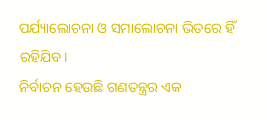ପର୍ଯ୍ୟାଲୋଚନା ଓ ସମାଲୋଚନା ଭିତରେ ହିଁ ରହିଯିବ।
ନିର୍ବାଚନ ହେଉଛି ଗଣତନ୍ତ୍ରର ଏକ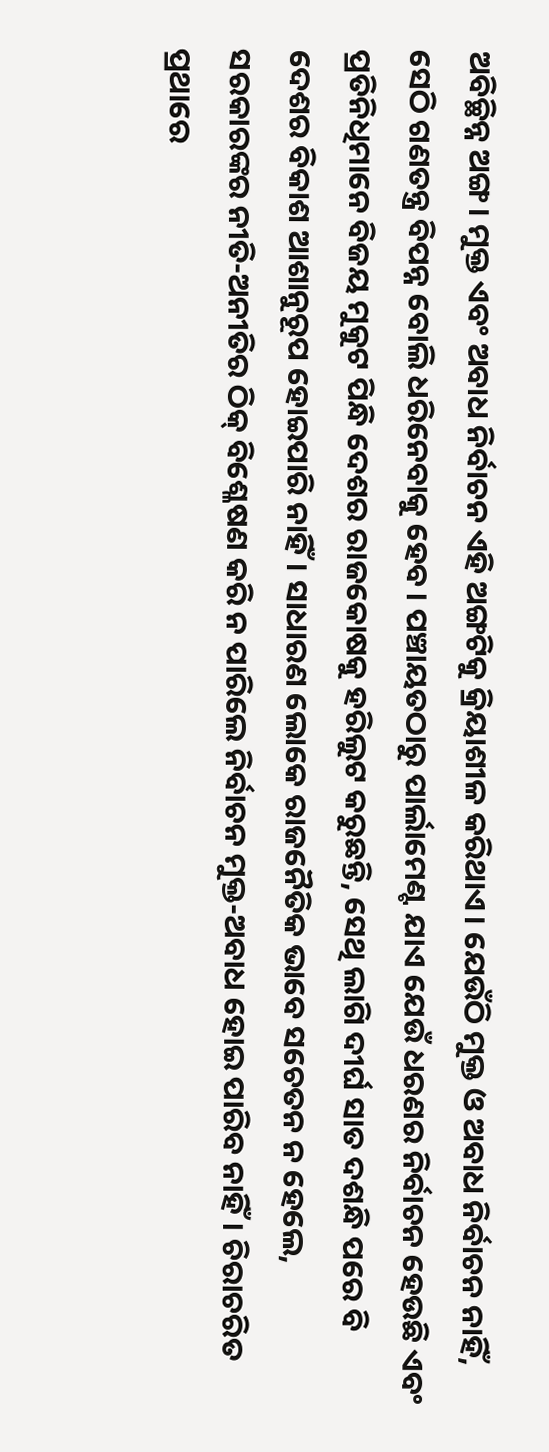ଅବିଚ୍ଛିନ୍ନ ଅଙ୍ଗ। ମୁକ୍ତ ଏବଂ ଅବାଧ ନିର୍ବାଚନ ଏହି ଅଙ୍ଗଟିକୁ କ୍ରିୟାଶୀଳ କରିଥାଏ। ଯେଉଁଠି ମୁକ୍ତ ଓ ଅବାଧ ନିର୍ବାଚନ ନାହିଁ, ସେଠି ଗଣତନ୍ତ୍ର ବିପନ୍ନ ବୋଲି ଧରିନେବାକୁ ହେବ। ପଞ୍ଚାୟତଠାରୁ ପାର୍ଲାମେଣ୍ଟ ଯାଏ ଯେଉଁ ଧରଣର ନିର୍ବାଚନ ହେଉଛି ଏବଂ ପ୍ରତିନିଧିମାନେ ବିଜୟ ମୁକୁଟ ପିନ୍ଧି ଦେଶର ରାଜକୋଷକୁ ହରିଲୁଟ କରୁଛନ୍ତି, ସେଥି ଲାଗି ଦୀର୍ଘ ସାତ ଦଶନ୍ଧି ପରେ ବି ଦେଶର ବିକାଶ ଆଶାନୁରୂପ ହୋଇପାରି ନାହିଁ। ସାଧାରଣ ଲୋକେ ରାଜନୈତିକ ଭାବେ ସଚେତନ ନ ହେଲେ, ସରକାରଙ୍କର ନୀତି-ଅନୀତିର ଠିକ୍‌ ବିଶ୍ଳେଷଣ କରି ନ ପାରିଲେ ନିର୍ବାଚନ ମୁକ୍ତ-ଅବାଧ ହୋଇ ପାରିବ ନାହିଁ। ଚିରାଚରିତ ପ୍ରଥାରେ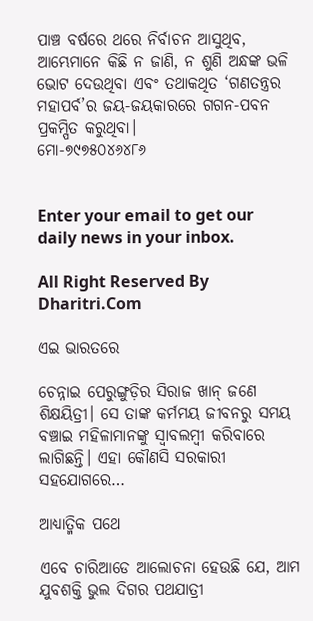ପାଞ୍ଚ ବର୍ଷରେ ଥରେ ନିର୍ବାଚନ ଆସୁଥିବ, ଆମ୍ଭେମାନେ କିଛି ନ ଜାଣି, ନ ଶୁଣି ଅନ୍ଧଙ୍କ ଭଳି ଭୋଟ ଦେଉଥିବା ଏବଂ ତଥାକଥିତ ‘ଗଣତନ୍ତ୍ରର ମହାପର୍ବ’ର ଜୟ-ଜୟକାରରେ ଗଗନ-ପବନ ପ୍ରକମ୍ପିତ କରୁଥିବା।
ମୋ-୭୯୭୫୦୪୬୪୮୬


Enter your email to get our daily news in your inbox.

All Right Reserved By Dharitri.Com

ଏଇ ଭାରତରେ

ଚେନ୍ନାଇ ପେରୁଙ୍ଗୁଡ଼ିର ସିରାଜ ଖାନ୍‌ ଜଣେ ଶିକ୍ଷୟିତ୍ରୀ। ସେ ତାଙ୍କ କର୍ମମୟ ଜୀବନରୁ ସମୟ ବଞ୍ଚାଇ ମହିଳାମାନଙ୍କୁ ସ୍ବାବଲମ୍ବୀ କରିବାରେ ଲାଗିଛନ୍ତି। ଏହା କୌଣସି ସରକାରୀ ସହଯୋଗରେ…

ଆଧ୍ୟାତ୍ମିକ ପଥେ

ଏବେ ଚାରିଆଡେ ଆଲୋଚନା ହେଉଛି ଯେ, ଆମ ଯୁବଶକ୍ତି ଭୁଲ ଦିଗର ପଥଯାତ୍ରୀ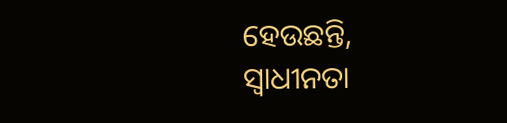ହେଉଛନ୍ତି, ସ୍ବାଧୀନତା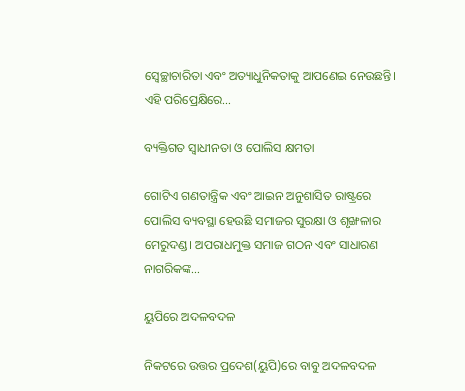ସ୍ବେଚ୍ଛାଚାରିତା ଏବଂ ଅତ୍ୟାଧୁନିକତାକୁ ଆପଣେଇ ନେଉଛନ୍ତି। ଏହି ପରିପ୍ରେକ୍ଷିରେ…

ବ୍ୟକ୍ତିଗତ ସ୍ବାଧୀନତା ଓ ପୋଲିସ କ୍ଷମତା

ଗୋଟିଏ ଗଣତାନ୍ତ୍ରିକ ଏବଂ ଆଇନ ଅନୁଶାସିତ ରାଷ୍ଟ୍ରରେ ପୋଲିସ ବ୍ୟବସ୍ଥା ହେଉଛି ସମାଜର ସୁରକ୍ଷା ଓ ଶୃଙ୍ଖଳାର ମେରୁଦଣ୍ଡ। ଅପରାଧମୁକ୍ତ ସମାଜ ଗଠନ ଏବଂ ସାଧାରଣ ନାଗରିକଙ୍କ…

ୟୁପିରେ ଅଦଳବଦଳ

ନିକଟରେ ଉତ୍ତର ପ୍ରଦେଶ(ୟୁପି)ରେ ବାବୁ ଅଦଳବଦଳ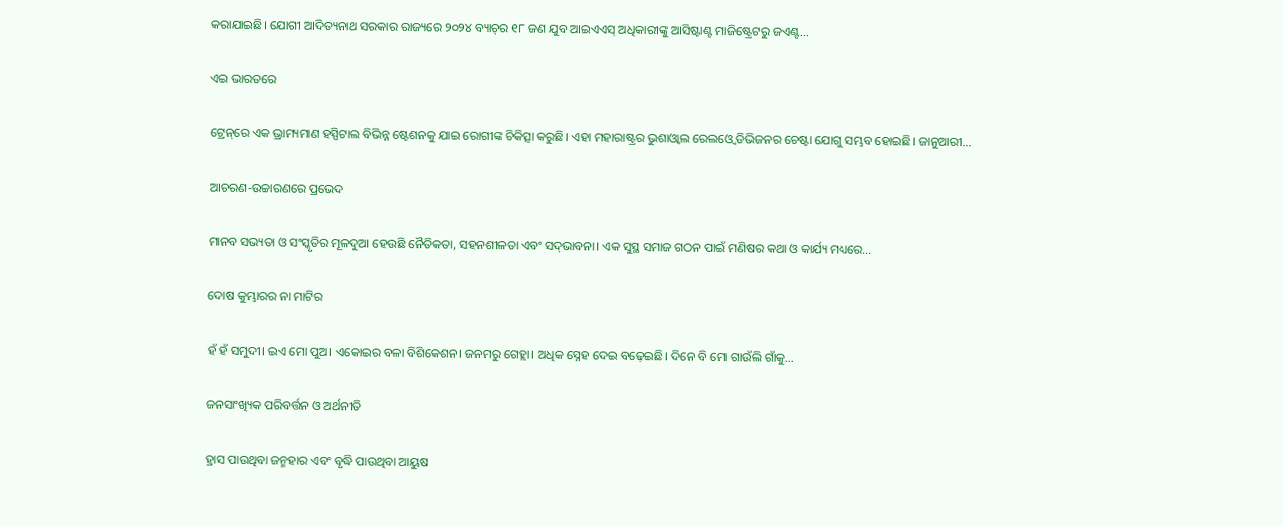କରାଯାଇଛି। ଯୋଗୀ ଆଦିତ୍ୟନାଥ ସରକାର ରାଜ୍ୟରେ ୨୦୨୪ ବ୍ୟାଚ୍‌ର ୧୮ ଜଣ ଯୁବ ଆଇଏଏସ୍‌ ଅଧିକାରୀଙ୍କୁ ଆସିଷ୍ଟାଣ୍ଟ ମାଜିଷ୍ଟ୍ରେଟରୁ ଜଏଣ୍ଟ…

ଏଇ ଭାରତରେ

ଟ୍ରେନ୍‌ରେ ଏକ ଭ୍ରାମ୍ୟମାଣ ହସ୍ପିଟାଲ ବିଭିନ୍ନ ଷ୍ଟେଶନକୁ ଯାଇ ରୋଗୀଙ୍କ ଚିକିତ୍ସା କରୁଛି। ଏହା ମହାରାଷ୍ଟ୍ରର ଭୁଶାଓ୍ବାଲ ରେଲଓ୍ବେ ଡିଭିଜନର ଚେଷ୍ଟା ଯୋଗୁ ସମ୍ଭବ ହୋଇଛି। ଜାନୁଆରୀ…

ଆଚରଣ-ଉଚ୍ଚାରଣରେ ପ୍ରଭେଦ

ମାନବ ସଭ୍ୟତା ଓ ସଂସ୍କୃତିର ମୂଳଦୁଆ ହେଉଛି ନୈତିକତା, ସହନଶୀଳତା ଏବଂ ସଦ୍‌ଭାବନା। ଏକ ସୁସ୍ଥ ସମାଜ ଗଠନ ପାଇଁ ମଣିଷର କଥା ଓ କାର୍ଯ୍ୟ ମଧ୍ୟରେ…

ଦୋଷ କୁମ୍ଭାରର ନା ମାଟିର

ହଁ ହଁ ସମୁଦୀ। ଇଏ ମୋ ପୁଅ। ଏକୋଇର ବଳା ବିଶିକେଶନ। ଜନମରୁ ଗେହ୍ଲା। ଅଧିକ ସ୍ନେହ ଦେଇ ବଢ଼େଇଛି। ଦିନେ ବି ମୋ ଗାଉଁଲି ଗାଁକୁ…

ଜନସାଂଖ୍ୟିକ ପରିବର୍ତ୍ତନ ଓ ଅର୍ଥନୀତି

ହ୍ରାସ ପାଉଥିବା ଜନ୍ମହାର ଏବଂ ବୃଦ୍ଧି ପାଉଥିବା ଆୟୁଷ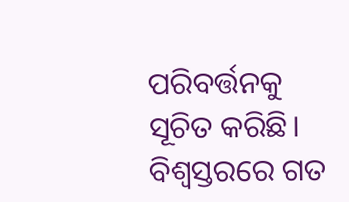ପରିବର୍ତ୍ତନକୁ ସୂଚିତ କରିଛି। ବିଶ୍ୱସ୍ତରରେ ଗତ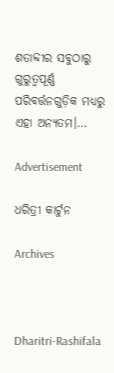ଶତାବ୍ଦୀର ସବୁଠାରୁ ଗୁରୁତ୍ୱପୂର୍ଣ୍ଣ ପରିବର୍ତ୍ତନଗୁଡ଼ିକ ମଧ୍ୟରୁ ଏହା ଅନ୍ୟତମ।…

Advertisement

ଧରିତ୍ରୀ କାର୍ଟୁନ

Archives



Dharitri-Rashifala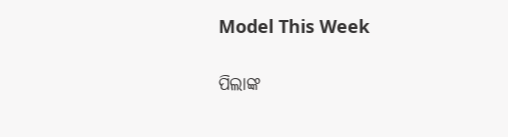Model This Week

ପିଲାଙ୍କ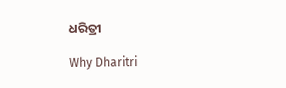ଧରିତ୍ରୀ

Why Dharitri